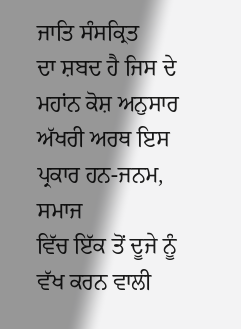ਜਾਤਿ ਸੰਸਕ੍ਰਿਤ
ਦਾ ਸ਼ਬਦ ਹੈ ਜਿਸ ਦੇ ਮਹਾਂਨ ਕੋਸ਼ ਅਨੁਸਾਰ ਅੱਖਰੀ ਅਰਥ ਇਸ ਪ੍ਰਕਾਰ ਹਨ-ਜਨਮ, ਸਮਾਜ
ਵਿੱਚ ਇੱਕ ਤੋਂ ਦੂਜੇ ਨੂੰ ਵੱਖ ਕਰਨ ਵਾਲੀ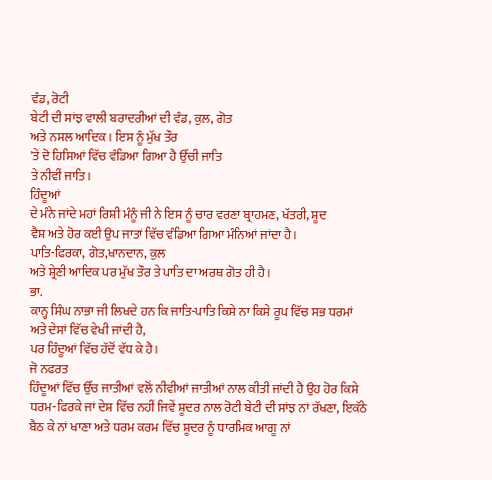ਵੰਡ, ਰੋਟੀ
ਬੇਟੀ ਦੀ ਸਾਂਝ ਵਾਲੀ ਬਰਾਦਰੀਆਂ ਦੀ ਵੰਡ, ਕੁਲ, ਗੋਤ
ਅਤੇ ਨਸਲ ਆਦਿਕ। ਇਸ ਨੂੰ ਮੁੱਖ ਤੌਰ
'ਤੇ ਦੋ ਹਿਸਿਆਂ ਵਿੱਚ ਵੰਡਿਆ ਗਿਆ ਹੈ ਉੱਚੀ ਜਾਤਿ
ਤੇ ਨੀਵੀਂ ਜਾਤਿ।
ਹਿੰਦੂਆਂ
ਦੇ ਮੰਨੇ ਜਾਂਦੇ ਮਹਾਂ ਰਿਸ਼ੀ ਮੰਨੂੰ ਜੀ ਨੇ ਇਸ ਨੂੰ ਚਾਰ ਵਰਣਾ ਬ੍ਰਾਹਮਣ, ਖੱਤਰੀ, ਸ਼ੂਦ
ਵੈਸ਼ ਅਤੇ ਹੋਰ ਕਈ ਉਪ ਜਾਤਾਂ ਵਿੱਚ ਵੰਡਿਆ ਗਿਆ ਮੰਨਿਆਂ ਜਾਂਦਾ ਹੈ।
ਪਾਤਿ-ਫਿਰਕਾ, ਗੋਤ,ਖਾਨਦਾਨ, ਕੁਲ
ਅਤੇ ਸ਼੍ਰੇਣੀ ਆਦਿਕ ਪਰ ਮੁੱਖ ਤੌਰ ਤੇ ਪਾਤਿ ਦਾ ਅਰਥ ਗੋਤ ਹੀ ਹੈ।
ਭਾ.
ਕਾਨ੍ਹ ਸਿੰਘ ਨਾਭਾ ਜੀ ਲਿਖਦੇ ਹਨ ਕਿ ਜਾਤਿ-ਪਾਤਿ ਕਿਸੇ ਨਾ ਕਿਸੇ ਰੂਪ ਵਿੱਚ ਸਭ ਧਰਮਾਂ
ਅਤੇ ਦੇਸਾਂ ਵਿੱਚ ਵੇਖੀ ਜਾਂਦੀ ਹੈ,
ਪਰ ਹਿੰਦੂਆਂ ਵਿੱਚ ਹੱਦੋਂ ਵੱਧ ਕੇ ਹੈ।
ਜੋ ਨਫਰਤ
ਹਿੰਦੂਆਂ ਵਿੱਚ ਉੱਚ ਜਾਤੀਆਂ ਵਲੋਂ ਨੀਵੀਆਂ ਜਾਤੀਆਂ ਨਾਲ ਕੀਤੀ ਜਾਂਦੀ ਹੈ ਉਹ ਹੋਰ ਕਿਸੇ
ਧਰਮ-ਫਿਰਕੇ ਜਾਂ ਦੇਸ਼ ਵਿੱਚ ਨਹੀਂ ਜਿਵੇਂ ਸ਼ੂਦਰ ਨਾਲ ਰੋਟੀ ਬੇਟੀ ਦੀ ਸਾਂਝ ਨਾਂ ਰੱਖਣਾ, ਇਕੱਠੇ
ਬੈਠ ਕੇ ਨਾਂ ਖਾਣਾ ਅਤੇ ਧਰਮ ਕਰਮ ਵਿੱਚ ਸ਼ੂਦਰ ਨੂੰ ਧਾਰਮਿਕ ਆਗੂ ਨਾਂ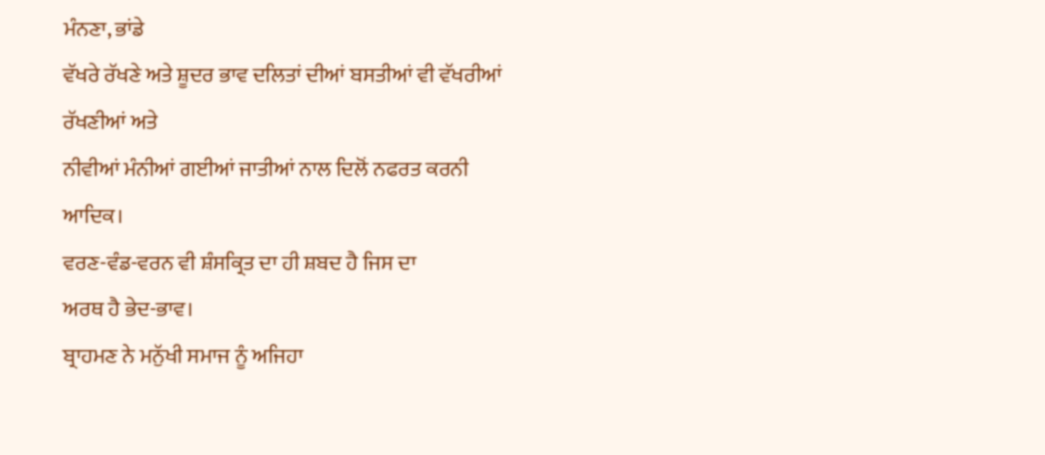ਮੰਨਣਾ, ਭਾਂਡੇ
ਵੱਖਰੇ ਰੱਖਣੇ ਅਤੇ ਸ਼ੂਦਰ ਭਾਵ ਦਲਿਤਾਂ ਦੀਆਂ ਬਸਤੀਆਂ ਵੀ ਵੱਖਰੀਆਂ ਰੱਖਣੀਆਂ ਅਤੇ
ਨੀਵੀਆਂ ਮੰਨੀਆਂ ਗਈਆਂ ਜਾਤੀਆਂ ਨਾਲ ਦਿਲੋਂ ਨਫਰਤ ਕਰਨੀ ਆਦਿਕ।
ਵਰਣ-ਵੰਡ-ਵਰਨ ਵੀ ਸ਼ੰਸਕ੍ਰਿਤ ਦਾ ਹੀ ਸ਼ਬਦ ਹੈ ਜਿਸ ਦਾ
ਅਰਥ ਹੈ ਭੇਦ-ਭਾਵ।
ਬ੍ਰਾਹਮਣ ਨੇ ਮਨੁੱਖੀ ਸਮਾਜ ਨੂੰ ਅਜਿਹਾ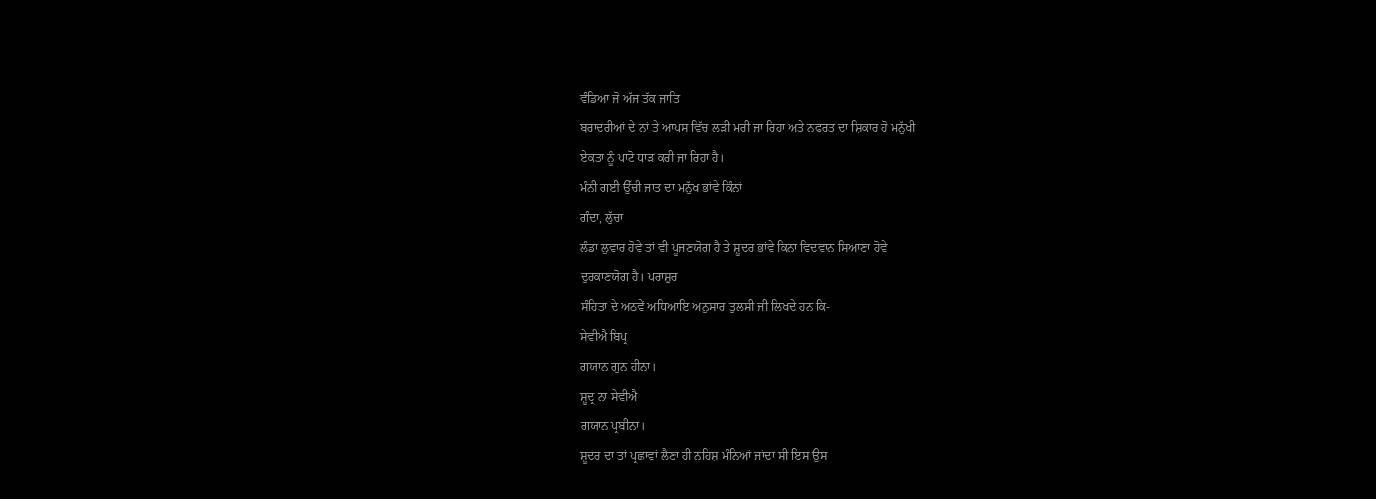ਵੰਡਿਆ ਜੋ ਅੱਜ ਤੱਕ ਜਾਤਿ
ਬਰਾਦਰੀਆਂ ਦੇ ਨਾਂ ਤੇ ਆਪਸ ਵਿੱਚ ਲੜੀ ਮਰੀ ਜਾ ਰਿਹਾ ਅਤੇ ਨਫਰਤ ਦਾ ਸ਼ਿਕਾਰ ਹੋ ਮਨੁੱਖੀ
ਏਕਤਾ ਨੂੰ ਪਾਟੋ ਧਾੜ ਕਰੀ ਜਾ ਰਿਹਾ ਹੈ।
ਮੰਨੀ ਗਈ ਉੱਚੀ ਜਾਤ ਦਾ ਮਨੁੱਖ ਭਾਂਵੇ ਕਿੰਨਾਂ
ਗੰਦਾ, ਲੁੱਚਾ
ਲੰਡਾ ਲੁਵਾਰ ਹੋਵੇ ਤਾਂ ਵੀ ਪੂਜਣਯੋਗ ਹੈ ਤੇ ਸ਼ੂਦਰ ਭਾਂਵੇ ਕਿਨਾ ਵਿਦਵਾਨ ਸਿਆਣਾ ਹੋਵੇ
ਦੁਰਕਾਣਯੋਗ ਹੈ। ਪਰਾਸ਼ੁਰ
ਸੰਹਿਤਾ ਦੇ ਅਠਵੇਂ ਅਧਿਆਇ ਅਨੁਸਾਰ ਤੁਲਸੀ ਜੀ ਲਿਖਦੇ ਹਨ ਕਿ-
ਸੇਵੀਐ ਬਿਪ੍ਰ
ਗਯਾਨ ਗੁਨ ਹੀਨਾ।
ਸ਼ੂਦ੍ਰ ਨਾ ਸੇਵੀਐ
ਗਯਾਨ ਪ੍ਰਬੀਨਾ।
ਸ਼ੂਦਰ ਦਾ ਤਾਂ ਪ੍ਰਛਾਵਾਂ ਲੈਣਾ ਹੀ ਨਹਿਸ਼ ਮੰਨਿਆਂ ਜਾਂਦਾ ਸੀ ਇਸ ਉਸ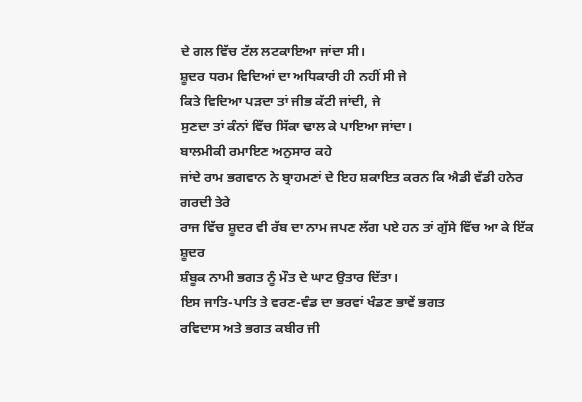ਦੇ ਗਲ ਵਿੱਚ ਟੱਲ ਲਟਕਾਇਆ ਜਾਂਦਾ ਸੀ।
ਸ਼ੂਦਰ ਧਰਮ ਵਿਦਿਆਂ ਦਾ ਅਧਿਕਾਰੀ ਹੀ ਨਹੀਂ ਸੀ ਜੇ
ਕਿਤੇ ਵਿਦਿਆ ਪੜਦਾ ਤਾਂ ਜੀਭ ਕੱਟੀ ਜਾਂਦੀ, ਜੇ
ਸੁਣਦਾ ਤਾਂ ਕੰਨਾਂ ਵਿੱਚ ਸਿੱਕਾ ਢਾਲ ਕੇ ਪਾਇਆ ਜਾਂਦਾ।
ਬਾਲਮੀਕੀ ਰਮਾਇਣ ਅਨੁਸਾਰ ਕਹੇ
ਜਾਂਦੇ ਰਾਮ ਭਗਵਾਨ ਨੇ ਬ੍ਰਾਹਮਣਾਂ ਦੇ ਇਹ ਸ਼ਕਾਇਤ ਕਰਨ ਕਿ ਐਡੀ ਵੱਡੀ ਹਨੇਰ ਗਰਦੀ ਤੇਰੇ
ਰਾਜ ਵਿੱਚ ਸ਼ੂਦਰ ਵੀ ਰੱਬ ਦਾ ਨਾਮ ਜਪਣ ਲੱਗ ਪਏ ਹਨ ਤਾਂ ਗੁੱਸੇ ਵਿੱਚ ਆ ਕੇ ਇੱਕ ਸ਼ੂਦਰ
ਸ਼ੰਬੂਕ ਨਾਮੀ ਭਗਤ ਨੂੰ ਮੌਤ ਦੇ ਘਾਟ ਉਤਾਰ ਦਿੱਤਾ।
ਇਸ ਜਾਤਿ-ਪਾਤਿ ਤੇ ਵਰਣ-ਵੰਡ ਦਾ ਭਰਵਾਂ ਖੰਡਣ ਭਾਵੇਂ ਭਗਤ
ਰਵਿਦਾਸ ਅਤੇ ਭਗਤ ਕਬੀਰ ਜੀ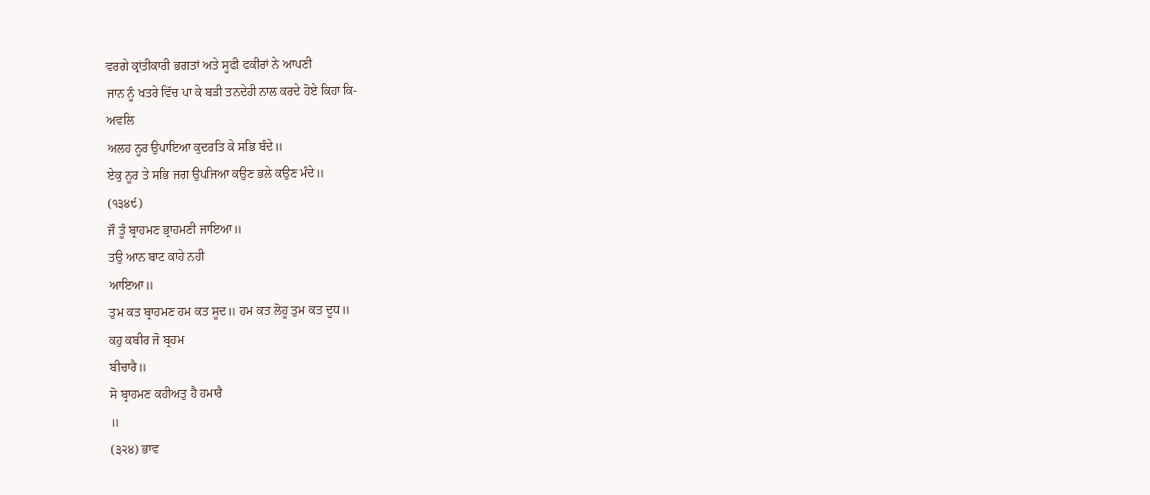ਵਰਗੇ ਕ੍ਰਾਂਤੀਕਾਰੀ ਭਗਤਾਂ ਅਤੇ ਸੂਫੀ ਫਕੀਰਾਂ ਨੇ ਆਪਣੀ
ਜਾਨ ਨੂੰ ਖਤਰੇ ਵਿੱਚ ਪਾ ਕੇ ਬੜੀ ਤਨਦੇਹੀ ਨਾਲ ਕਰਦੇ ਹੋਏ ਕਿਹਾ ਕਿ-
ਅਵਲਿ
ਅਲਹ ਨੂਰ ਉਪਾਇਆ ਕੁਦਰਤਿ ਕੇ ਸਭਿ ਬੰਦੇ॥
ਏਕੁ ਨੂਰ ਤੇ ਸਭਿ ਜਗ ਉਪਜਿਆ ਕਉਣ ਭਲੇ ਕਉਣ ਮੰਦੇ॥
(੧੩੪੯)
ਜੌ ਤੂੰ ਬ੍ਰਾਹਮਣ ਭ੍ਰਾਹਮਣੀ ਜਾਇਆ॥
ਤਉ ਆਨ ਬਾਟ ਕਾਹੇ ਨਹੀ
ਆਇਆ॥
ਤੁਮ ਕਤ ਬ੍ਰਾਹਮਣ ਹਮ ਕਤ ਸੂਦ॥ ਹਮ ਕਤ ਲੋਹੂ ਤੁਮ ਕਤ ਦੂਧ॥
ਕਹੁ ਕਬੀਰ ਜੋ ਬ੍ਰਹਮ
ਬੀਚਾਰੈ॥
ਸੋ ਬ੍ਰਾਹਮਣ ਕਹੀਅਤੁ ਹੈ ਹਮਾਰੈ
॥
(੩੨੪) ਭਾਵ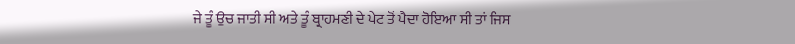ਜੇ ਤੂੰ ਉਚ ਜਾਤੀ ਸੀ ਅਤੇ ਤੂੰ ਬ੍ਰਾਹਮਣੀ ਦੇ ਪੇਟ ਤੋਂ ਪੈਦਾ ਹੋਇਆ ਸੀ ਤਾਂ ਜਿਸ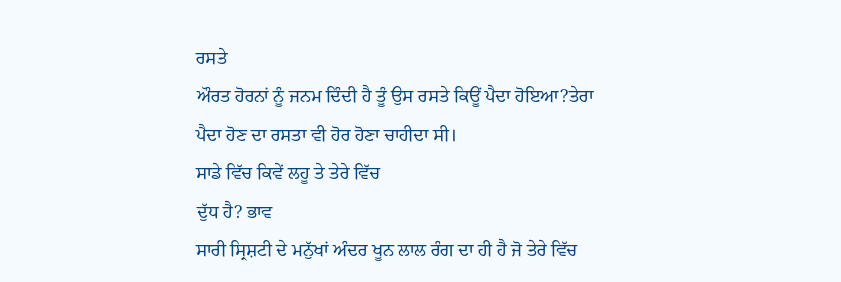ਰਸਤੇ
ਔਰਤ ਹੋਰਨਾਂ ਨੂੰ ਜਨਮ ਦਿੰਦੀ ਹੈ ਤੂੰ ਉਸ ਰਸਤੇ ਕਿਊਂ ਪੈਦਾ ਹੋਇਆ?ਤੇਰਾ
ਪੈਦਾ ਹੋਣ ਦਾ ਰਸਤਾ ਵੀ ਹੋਰ ਹੋਣਾ ਚਾਹੀਦਾ ਸੀ।
ਸਾਡੇ ਵਿੱਚ ਕਿਵੇਂ ਲਹੂ ਤੇ ਤੇਰੇ ਵਿੱਚ
ਦੁੱਧ ਹੈ? ਭਾਵ
ਸਾਰੀ ਸ੍ਰਿਸ਼ਟੀ ਦੇ ਮਨੁੱਖਾਂ ਅੰਦਰ ਖੂਨ ਲਾਲ ਰੰਗ ਦਾ ਹੀ ਹੈ ਜੋ ਤੇਰੇ ਵਿੱਚ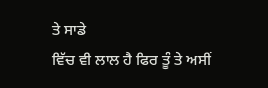ਤੇ ਸਾਡੇ
ਵਿੱਚ ਵੀ ਲਾਲ ਹੈ ਫਿਰ ਤੂੰ ਤੇ ਅਸੀਂ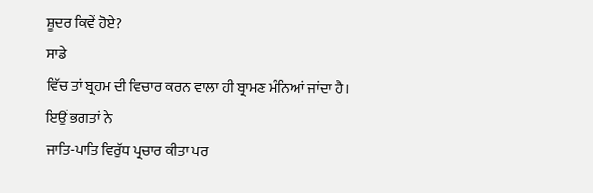ਸ਼ੂਦਰ ਕਿਵੇਂ ਹੋਏ?
ਸਾਡੇ
ਵਿੱਚ ਤਾਂ ਬ੍ਰਹਮ ਦੀ ਵਿਚਾਰ ਕਰਨ ਵਾਲਾ ਹੀ ਬ੍ਰਾਮਣ ਮੰਨਿਆਂ ਜਾਂਦਾ ਹੈ।
ਇਉਂ ਭਗਤਾਂ ਨੇ
ਜਾਤਿ-ਪਾਤਿ ਵਿਰੁੱਧ ਪ੍ਰਚਾਰ ਕੀਤਾ ਪਰ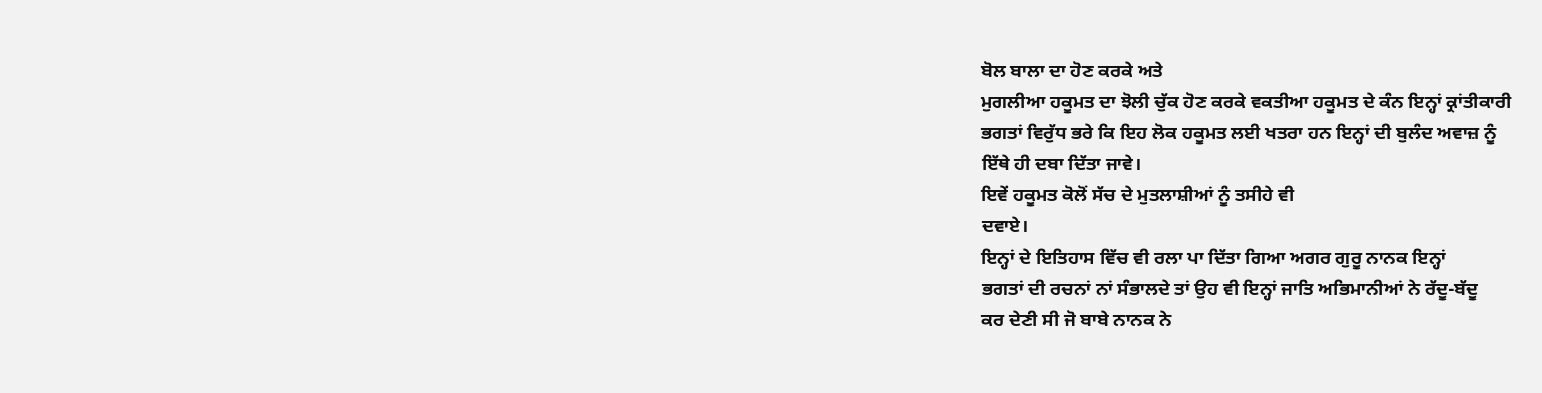ਬੋਲ ਬਾਲਾ ਦਾ ਹੋਣ ਕਰਕੇ ਅਤੇ
ਮੁਗਲੀਆ ਹਕੂਮਤ ਦਾ ਝੋਲੀ ਚੁੱਕ ਹੋਣ ਕਰਕੇ ਵਕਤੀਆ ਹਕੂਮਤ ਦੇ ਕੰਨ ਇਨ੍ਹਾਂ ਕ੍ਰਾਂਤੀਕਾਰੀ
ਭਗਤਾਂ ਵਿਰੁੱਧ ਭਰੇ ਕਿ ਇਹ ਲੋਕ ਹਕੂਮਤ ਲਈ ਖਤਰਾ ਹਨ ਇਨ੍ਹਾਂ ਦੀ ਬੁਲੰਦ ਅਵਾਜ਼ ਨੂੰ
ਇੱਥੇ ਹੀ ਦਬਾ ਦਿੱਤਾ ਜਾਵੇ।
ਇਵੇਂ ਹਕੂਮਤ ਕੋਲੋਂ ਸੱਚ ਦੇ ਮੁਤਲਾਸ਼ੀਆਂ ਨੂੰ ਤਸੀਹੇ ਵੀ
ਦਵਾਏ।
ਇਨ੍ਹਾਂ ਦੇ ਇਤਿਹਾਸ ਵਿੱਚ ਵੀ ਰਲਾ ਪਾ ਦਿੱਤਾ ਗਿਆ ਅਗਰ ਗੁਰੂ ਨਾਨਕ ਇਨ੍ਹਾਂ
ਭਗਤਾਂ ਦੀ ਰਚਨਾਂ ਨਾਂ ਸੰਭਾਲਦੇ ਤਾਂ ਉਹ ਵੀ ਇਨ੍ਹਾਂ ਜਾਤਿ ਅਭਿਮਾਨੀਆਂ ਨੇ ਰੱਦੂ-ਬੱਦੂ
ਕਰ ਦੇਣੀ ਸੀ ਜੋ ਬਾਬੇ ਨਾਨਕ ਨੇ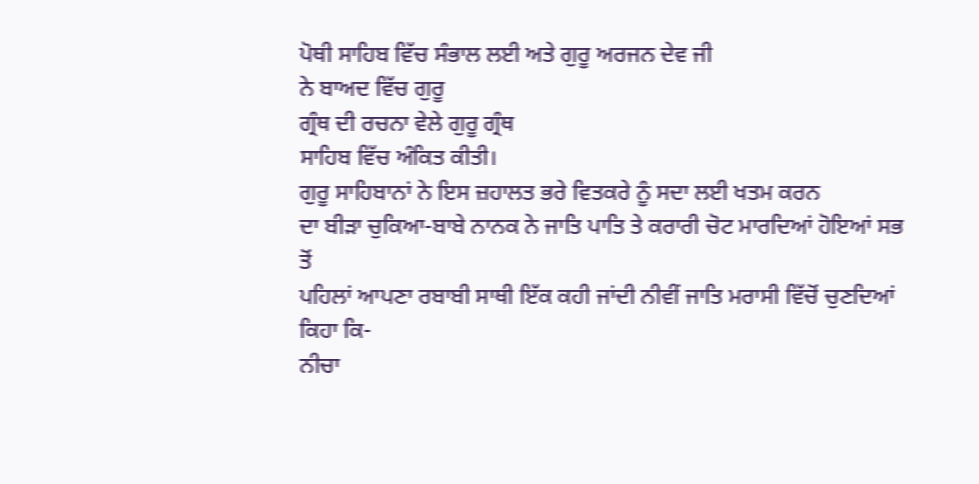ਪੋਥੀ ਸਾਹਿਬ ਵਿੱਚ ਸੰਭਾਲ ਲਈ ਅਤੇ ਗੁਰੂ ਅਰਜਨ ਦੇਵ ਜੀ
ਨੇ ਬਾਅਦ ਵਿੱਚ ਗੁਰੂ
ਗ੍ਰੰਥ ਦੀ ਰਚਨਾ ਵੇਲੇ ਗੁਰੂ ਗ੍ਰੰਥ
ਸਾਹਿਬ ਵਿੱਚ ਅੰਕਿਤ ਕੀਤੀ।
ਗੁਰੂ ਸਾਹਿਬਾਨਾਂ ਨੇ ਇਸ ਜ਼ਹਾਲਤ ਭਰੇ ਵਿਤਕਰੇ ਨੂੰ ਸਦਾ ਲਈ ਖਤਮ ਕਰਨ
ਦਾ ਬੀੜਾ ਚੁਕਿਆ-ਬਾਬੇ ਨਾਨਕ ਨੇ ਜਾਤਿ ਪਾਤਿ ਤੇ ਕਰਾਰੀ ਚੋਟ ਮਾਰਦਿਆਂ ਹੋਇਆਂ ਸਭ ਤੋਂ
ਪਹਿਲਾਂ ਆਪਣਾ ਰਬਾਬੀ ਸਾਥੀ ਇੱਕ ਕਹੀ ਜਾਂਦੀ ਨੀਵੀਂ ਜਾਤਿ ਮਰਾਸੀ ਵਿੱਚੋਂ ਚੁਣਦਿਆਂ
ਕਿਹਾ ਕਿ-
ਨੀਚਾ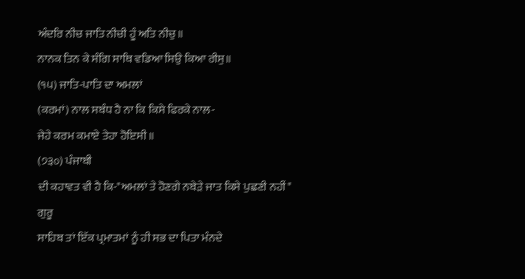ਅੰਦਰਿ ਨੀਚ ਜਾਤਿ ਨੀਚੀ ਹੂੰ ਅਤਿ ਨੀਚੁ॥
ਨਾਨਕ ਤਿਨ ਕੇ ਸੰਗਿ ਸਾਥਿ ਵਡਿਆ ਸਿਉ ਕਿਆ ਰੀਸੁ॥
(੧੫) ਜਾਤਿ-ਪਾਤਿ ਦਾ ਅਮਲਾਂ
(ਕਰਮਾਂ) ਨਾਲ ਸਬੰਧ ਹੈ ਨਾ ਕਿ ਕਿਸੇ ਫਿਰਕੇ ਨਾਲ-
ਜੇਹੇ ਕਰਮ ਕਮਾਏ ਤੇਹਾ ਹੋਇਸੀ॥
(੭੩੦) ਪੰਜਾਬੀ
ਦੀ ਕਹਾਵਤ ਵੀ ਹੈ ਕਿ-"ਅਮਲਾਂ ਤੇ ਹੋਣਗੇ ਨਬੇੜੇ ਜਾਤ ਕਿਸੇ ਪੁਛਣੀ ਨਹੀਂ" ਗੁਰੂ
ਸਾਹਿਬ ਤਾਂ ਇੱਕ ਪ੍ਰਮਾਤਮਾਂ ਨੂੰ ਹੀ ਸਭ ਦਾ ਪਿਤਾ ਮੰਨਦੇ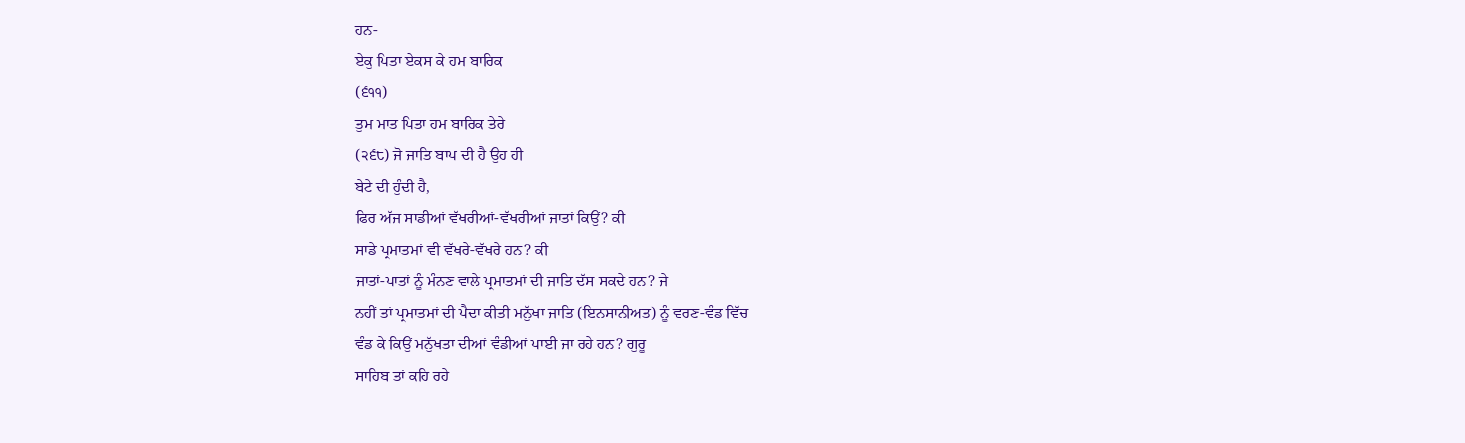ਹਨ-
ਏਕੁ ਪਿਤਾ ਏਕਸ ਕੇ ਹਮ ਬਾਰਿਕ
(੬੧੧)
ਤੁਮ ਮਾਤ ਪਿਤਾ ਹਮ ਬਾਰਿਕ ਤੇਰੇ
(੨੬੮) ਜੋ ਜਾਤਿ ਬਾਪ ਦੀ ਹੈ ਉਹ ਹੀ
ਬੇਟੇ ਦੀ ਹੁੰਦੀ ਹੈ,
ਫਿਰ ਅੱਜ ਸਾਡੀਆਂ ਵੱਖਰੀਆਂ-ਵੱਖਰੀਆਂ ਜਾਤਾਂ ਕਿਉਂ? ਕੀ
ਸਾਡੇ ਪ੍ਰਮਾਤਮਾਂ ਵੀ ਵੱਖਰੇ-ਵੱਖਰੇ ਹਨ? ਕੀ
ਜਾਤਾਂ-ਪਾਤਾਂ ਨੂੰ ਮੰਨਣ ਵਾਲੇ ਪ੍ਰਮਾਤਮਾਂ ਦੀ ਜਾਤਿ ਦੱਸ ਸਕਦੇ ਹਨ? ਜੇ
ਨਹੀਂ ਤਾਂ ਪ੍ਰਮਾਤਮਾਂ ਦੀ ਪੈਦਾ ਕੀਤੀ ਮਨੁੱਖਾ ਜਾਤਿ (ਇਨਸਾਨੀਅਤ) ਨੂੰ ਵਰਣ-ਵੰਡ ਵਿੱਚ
ਵੰਡ ਕੇ ਕਿਉਂ ਮਨੁੱਖਤਾ ਦੀਆਂ ਵੰਡੀਆਂ ਪਾਈ ਜਾ ਰਹੇ ਹਨ? ਗੁਰੂ
ਸਾਹਿਬ ਤਾਂ ਕਹਿ ਰਹੇ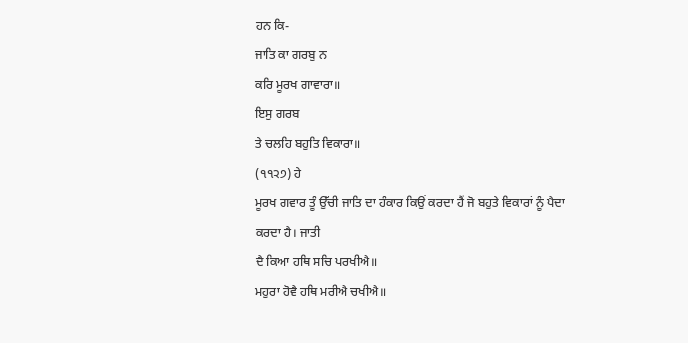ਹਨ ਕਿ-
ਜਾਤਿ ਕਾ ਗਰਬੁ ਨ
ਕਰਿ ਮੂਰਖ ਗਾਵਾਰਾ॥
ਇਸੁ ਗਰਬ
ਤੇ ਚਲਹਿ ਬਹੁਤਿ ਵਿਕਾਰਾ॥
(੧੧੨੭) ਹੇ
ਮੂਰਖ ਗਵਾਰ ਤੂੰ ਉੱਚੀ ਜਾਤਿ ਦਾ ਹੰਕਾਰ ਕਿਉਂ ਕਰਦਾ ਹੈਂ ਜੋ ਬਹੁਤੇ ਵਿਕਾਰਾਂ ਨੂੰ ਪੈਦਾ
ਕਰਦਾ ਹੈ। ਜਾਤੀ
ਦੈ ਕਿਆ ਹਥਿ ਸਚਿ ਪਰਖੀਐ॥
ਮਹੁਰਾ ਹੋਵੈ ਹਥਿ ਮਰੀਐ ਚਖੀਐ॥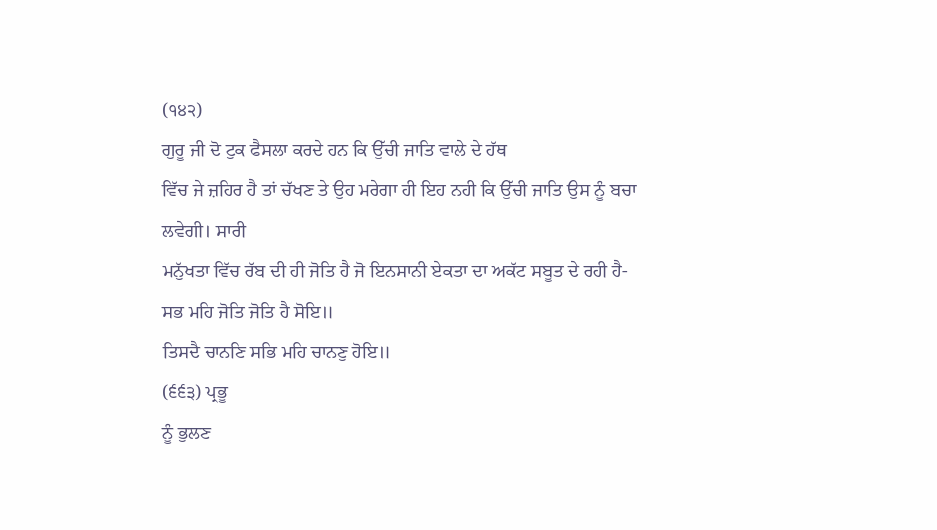(੧੪੨)
ਗੁਰੂ ਜੀ ਦੋ ਟੁਕ ਫੈਸਲਾ ਕਰਦੇ ਹਨ ਕਿ ਉੱਚੀ ਜਾਤਿ ਵਾਲੇ ਦੇ ਹੱਥ
ਵਿੱਚ ਜੇ ਜ਼ਹਿਰ ਹੈ ਤਾਂ ਚੱਖਣ ਤੇ ਉਹ ਮਰੇਗਾ ਹੀ ਇਹ ਨਹੀ ਕਿ ਉੱਚੀ ਜਾਤਿ ਉਸ ਨੂੰ ਬਚਾ
ਲਵੇਗੀ। ਸਾਰੀ
ਮਨੁੱਖਤਾ ਵਿੱਚ ਰੱਬ ਦੀ ਹੀ ਜੋਤਿ ਹੈ ਜੋ ਇਨਸਾਨੀ ਏਕਤਾ ਦਾ ਅਕੱਟ ਸਬੂਤ ਦੇ ਰਹੀ ਹੈ-
ਸਭ ਮਹਿ ਜੋਤਿ ਜੋਤਿ ਹੈ ਸੋਇ॥
ਤਿਸਦੈ ਚਾਨਣਿ ਸਭਿ ਮਹਿ ਚਾਨਣੁ ਹੋਇ॥
(੬੬੩) ਪ੍ਰਭੂ
ਨੂੰ ਭੁਲਣ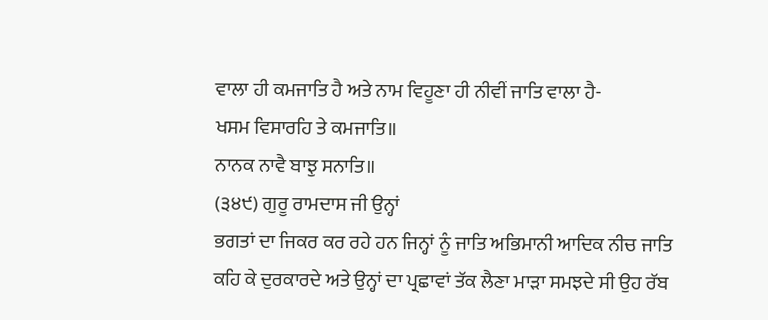ਵਾਲਾ ਹੀ ਕਮਜਾਤਿ ਹੈ ਅਤੇ ਨਾਮ ਵਿਹੂਣਾ ਹੀ ਨੀਵੀਂ ਜਾਤਿ ਵਾਲਾ ਹੈ-
ਖਸਮ ਵਿਸਾਰਹਿ ਤੇ ਕਮਜਾਤਿ॥
ਨਾਨਕ ਨਾਵੈ ਬਾਝੁ ਸਨਾਤਿ॥
(੩੪੯) ਗੁਰੂ ਰਾਮਦਾਸ ਜੀ ਉਨ੍ਹਾਂ
ਭਗਤਾਂ ਦਾ ਜਿਕਰ ਕਰ ਰਹੇ ਹਨ ਜਿਨ੍ਹਾਂ ਨੂੰ ਜਾਤਿ ਅਭਿਮਾਨੀ ਆਦਿਕ ਨੀਚ ਜਾਤਿ
ਕਹਿ ਕੇ ਦੁਰਕਾਰਦੇ ਅਤੇ ਉਨ੍ਹਾਂ ਦਾ ਪ੍ਰਛਾਵਾਂ ਤੱਕ ਲੈਣਾ ਮਾੜਾ ਸਮਝਦੇ ਸੀ ਉਹ ਰੱਬ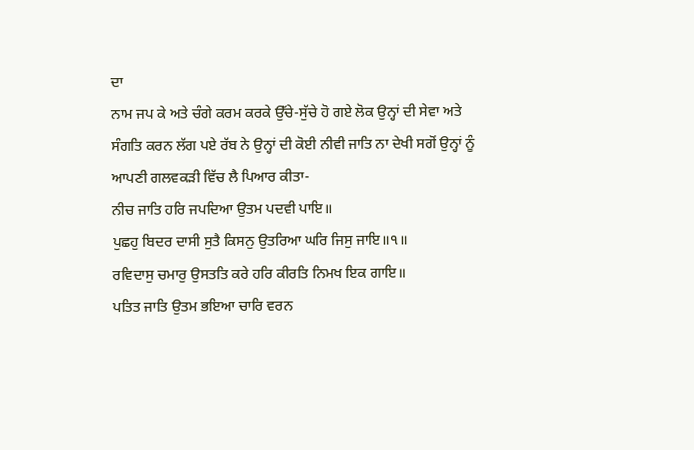ਦਾ
ਨਾਮ ਜਪ ਕੇ ਅਤੇ ਚੰਗੇ ਕਰਮ ਕਰਕੇ ਉੱਚੇ-ਸੁੱਚੇ ਹੋ ਗਏ ਲੋਕ ਉਨ੍ਹਾਂ ਦੀ ਸੇਵਾ ਅਤੇ
ਸੰਗਤਿ ਕਰਨ ਲੱਗ ਪਏ ਰੱਬ ਨੇ ਉਨ੍ਹਾਂ ਦੀ ਕੋਈ ਨੀਵੀ ਜਾਤਿ ਨਾ ਦੇਖੀ ਸਗੋਂ ਉਨ੍ਹਾਂ ਨੂੰ
ਆਪਣੀ ਗਲਵਕੜੀ ਵਿੱਚ ਲੈ ਪਿਆਰ ਕੀਤਾ-
ਨੀਚ ਜਾਤਿ ਹਰਿ ਜਪਦਿਆ ਉਤਮ ਪਦਵੀ ਪਾਇ॥
ਪੁਛਹੁ ਬਿਦਰ ਦਾਸੀ ਸੁਤੈ ਕਿਸਨੁ ਉਤਰਿਆ ਘਰਿ ਜਿਸੁ ਜਾਇ॥੧॥
ਰਵਿਦਾਸੁ ਚਮਾਰੁ ਉਸਤਤਿ ਕਰੇ ਹਰਿ ਕੀਰਤਿ ਨਿਮਖ ਇਕ ਗਾਇ॥
ਪਤਿਤ ਜਾਤਿ ਉਤਮ ਭਇਆ ਚਾਰਿ ਵਰਨ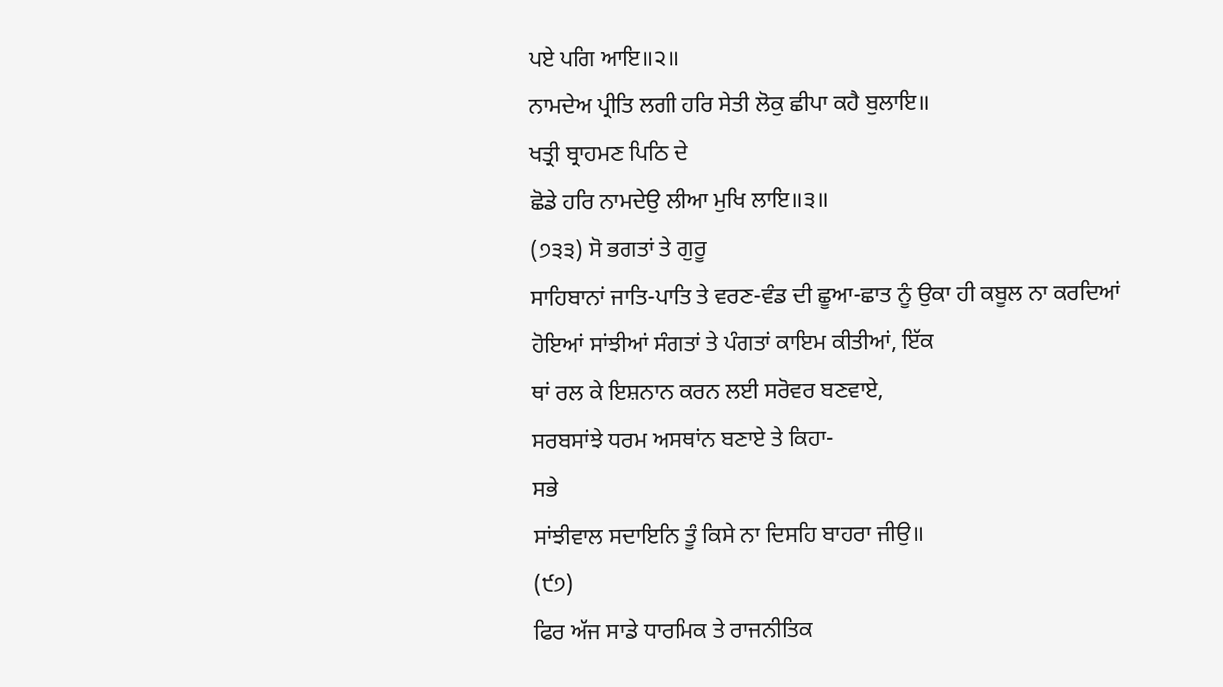ਪਏ ਪਗਿ ਆਇ॥੨॥
ਨਾਮਦੇਅ ਪ੍ਰੀਤਿ ਲਗੀ ਹਰਿ ਸੇਤੀ ਲੋਕੁ ਛੀਪਾ ਕਹੈ ਬੁਲਾਇ॥
ਖਤ੍ਰੀ ਬ੍ਰਾਹਮਣ ਪਿਠਿ ਦੇ
ਛੋਡੇ ਹਰਿ ਨਾਮਦੇਉ ਲੀਆ ਮੁਖਿ ਲਾਇ॥੩॥
(੭੩੩) ਸੋ ਭਗਤਾਂ ਤੇ ਗੁਰੂ
ਸਾਹਿਬਾਨਾਂ ਜਾਤਿ-ਪਾਤਿ ਤੇ ਵਰਣ-ਵੰਡ ਦੀ ਛੂਆ-ਛਾਤ ਨੂੰ ਉਕਾ ਹੀ ਕਬੂਲ ਨਾ ਕਰਦਿਆਂ
ਹੋਇਆਂ ਸਾਂਝੀਆਂ ਸੰਗਤਾਂ ਤੇ ਪੰਗਤਾਂ ਕਾਇਮ ਕੀਤੀਆਂ, ਇੱਕ
ਥਾਂ ਰਲ ਕੇ ਇਸ਼ਨਾਨ ਕਰਨ ਲਈ ਸਰੋਵਰ ਬਣਵਾਏ,
ਸਰਬਸਾਂਝੇ ਧਰਮ ਅਸਥਾਂਨ ਬਣਾਏ ਤੇ ਕਿਹਾ-
ਸਭੇ
ਸਾਂਝੀਵਾਲ ਸਦਾਇਨਿ ਤੂੰ ਕਿਸੇ ਨਾ ਦਿਸਹਿ ਬਾਹਰਾ ਜੀਉ॥
(੯੭)
ਫਿਰ ਅੱਜ ਸਾਡੇ ਧਾਰਮਿਕ ਤੇ ਰਾਜਨੀਤਿਕ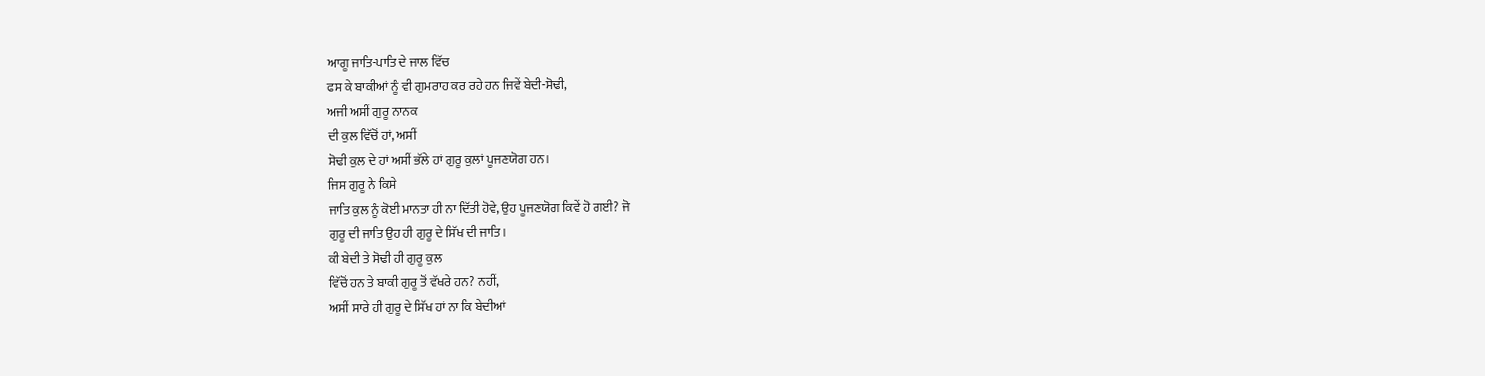ਆਗੂ ਜਾਤਿ-ਪਾਤਿ ਦੇ ਜਾਲ ਵਿੱਚ
ਫਸ ਕੇ ਬਾਕੀਆਂ ਨੂੰ ਵੀ ਗੁਮਰਾਹ ਕਰ ਰਹੇ ਹਨ ਜਿਵੇਂ ਬੇਦੀ-ਸੋਢੀ,
ਅਜੀ ਅਸੀਂ ਗੁਰੂ ਨਾਨਕ
ਦੀ ਕੁਲ ਵਿੱਚੋਂ ਹਾਂ, ਅਸੀਂ
ਸੋਢੀ ਕੁਲ ਦੇ ਹਾਂ ਅਸੀਂ ਭੱਲੇ ਹਾਂ ਗੁਰੂ ਕੁਲਾਂ ਪੂਜਣਯੋਗ ਹਨ।
ਜਿਸ ਗੁਰੂ ਨੇ ਕਿਸੇ
ਜਾਤਿ ਕੁਲ ਨੂੰ ਕੋਈ ਮਾਨਤਾ ਹੀ ਨਾ ਦਿੱਤੀ ਹੋਵੇ, ਉਹ ਪੂਜਣਯੋਗ ਕਿਵੇਂ ਹੋ ਗਈ? ਜੋ
ਗੁਰੂ ਦੀ ਜਾਤਿ ਉਹ ਹੀ ਗੁਰੂ ਦੇ ਸਿੱਖ ਦੀ ਜਾਤਿ।
ਕੀ ਬੇਦੀ ਤੇ ਸੋਢੀ ਹੀ ਗੁਰੂ ਕੁਲ
ਵਿੱਚੋਂ ਹਨ ਤੇ ਬਾਕੀ ਗੁਰੂ ਤੋਂ ਵੱਖਰੇ ਹਨ? ਨਹੀਂ,
ਅਸੀਂ ਸਾਰੇ ਹੀ ਗੁਰੂ ਦੇ ਸਿੱਖ ਹਾਂ ਨਾ ਕਿ ਬੇਦੀਆਂ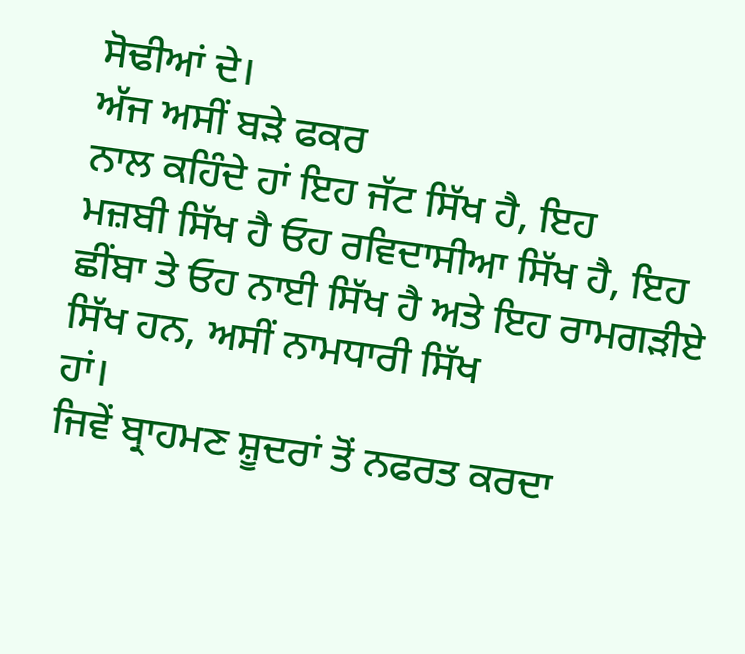ਸੋਢੀਆਂ ਦੇ।
ਅੱਜ ਅਸੀਂ ਬੜੇ ਫਕਰ
ਨਾਲ ਕਹਿੰਦੇ ਹਾਂ ਇਹ ਜੱਟ ਸਿੱਖ ਹੈ, ਇਹ
ਮਜ਼ਬੀ ਸਿੱਖ ਹੈ ਓਹ ਰਵਿਦਾਸੀਆ ਸਿੱਖ ਹੈ, ਇਹ
ਛੀਂਬਾ ਤੇ ਓਹ ਨਾਈ ਸਿੱਖ ਹੈ ਅਤੇ ਇਹ ਰਾਮਗੜੀਏ ਸਿੱਖ ਹਨ, ਅਸੀਂ ਨਾਮਧਾਰੀ ਸਿੱਖ
ਹਾਂ।
ਜਿਵੇਂ ਬ੍ਰਾਹਮਣ ਸ਼ੂਦਰਾਂ ਤੋਂ ਨਫਰਤ ਕਰਦਾ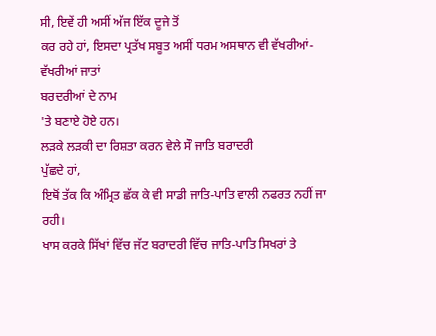ਸੀ, ਇਵੇਂ ਹੀ ਅਸੀਂ ਅੱਜ ਇੱਕ ਦੂਜੇ ਤੋਂ
ਕਰ ਰਹੇ ਹਾਂ, ਇਸਦਾ ਪ੍ਰਤੱਖ ਸਬੂਤ ਅਸੀਂ ਧਰਮ ਅਸਥਾਨ ਵੀ ਵੱਖਰੀਆਂ-ਵੱਖਰੀਆਂ ਜਾਤਾਂ
ਬਰਦਰੀਆਂ ਦੇ ਨਾਮ
'ਤੇ ਬਣਾਏ ਹੋਏ ਹਨ।
ਲੜਕੇ ਲੜਕੀ ਦਾ ਰਿਸ਼ਤਾ ਕਰਨ ਵੇਲੇ ਸੌ ਜਾਤਿ ਬਰਾਦਰੀ
ਪੁੱਛਦੇ ਹਾਂ,
ਇਥੋਂ ਤੱਕ ਕਿ ਅੰਮ੍ਰਿਤ ਛੱਕ ਕੇ ਵੀ ਸਾਡੀ ਜਾਤਿ-ਪਾਤਿ ਵਾਲੀ ਨਫਰਤ ਨਹੀਂ ਜਾ ਰਹੀ।
ਖਾਸ ਕਰਕੇ ਸਿੱਖਾਂ ਵਿੱਚ ਜੱਟ ਬਰਾਦਰੀ ਵਿੱਚ ਜਾਤਿ-ਪਾਤਿ ਸਿਖਰਾਂ ਤੇ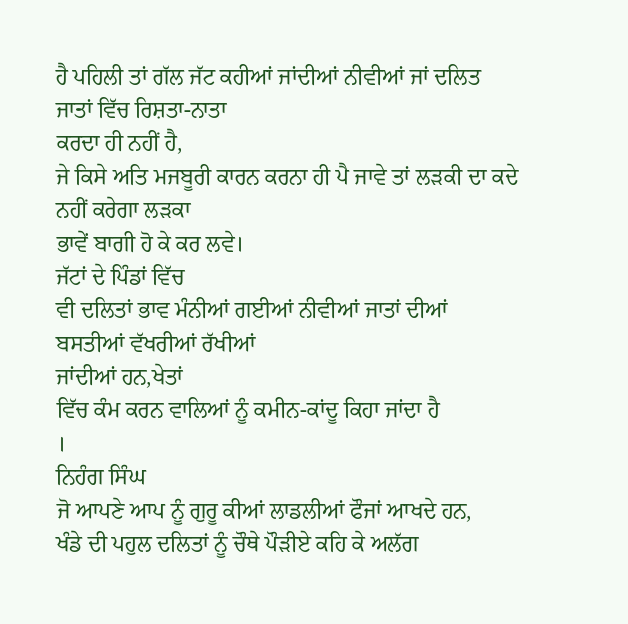ਹੈ ਪਹਿਲੀ ਤਾਂ ਗੱਲ ਜੱਟ ਕਹੀਆਂ ਜਾਂਦੀਆਂ ਨੀਵੀਆਂ ਜਾਂ ਦਲਿਤ ਜਾਤਾਂ ਵਿੱਚ ਰਿਸ਼ਤਾ-ਨਾਤਾ
ਕਰਦਾ ਹੀ ਨਹੀਂ ਹੈ,
ਜੇ ਕਿਸੇ ਅਤਿ ਮਜਬੂਰੀ ਕਾਰਨ ਕਰਨਾ ਹੀ ਪੈ ਜਾਵੇ ਤਾਂ ਲੜਕੀ ਦਾ ਕਦੇ ਨਹੀਂ ਕਰੇਗਾ ਲੜਕਾ
ਭਾਵੇਂ ਬਾਗੀ ਹੋ ਕੇ ਕਰ ਲਵੇ।
ਜੱਟਾਂ ਦੇ ਪਿੰਡਾਂ ਵਿੱਚ
ਵੀ ਦਲਿਤਾਂ ਭਾਵ ਮੰਨੀਆਂ ਗਈਆਂ ਨੀਵੀਆਂ ਜਾਤਾਂ ਦੀਆਂ ਬਸਤੀਆਂ ਵੱਖਰੀਆਂ ਰੱਖੀਆਂ
ਜਾਂਦੀਆਂ ਹਨ,ਖੇਤਾਂ
ਵਿੱਚ ਕੰਮ ਕਰਨ ਵਾਲਿਆਂ ਨੂੰ ਕਮੀਨ-ਕਾਂਦੂ ਕਿਹਾ ਜਾਂਦਾ ਹੈ
।
ਨਿਹੰਗ ਸਿੰਘ
ਜੋ ਆਪਣੇ ਆਪ ਨੂੰ ਗੁਰੂ ਕੀਆਂ ਲਾਡਲੀਆਂ ਫੌਜਾਂ ਆਖਦੇ ਹਨ,
ਖੰਡੇ ਦੀ ਪਹੁਲ ਦਲਿਤਾਂ ਨੂੰ ਚੌਥੇ ਪੌੜੀਏ ਕਹਿ ਕੇ ਅਲੱਗ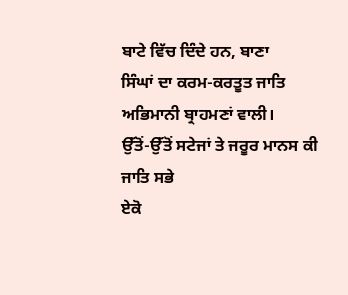ਬਾਟੇ ਵਿੱਚ ਦਿੰਦੇ ਹਨ, ਬਾਣਾ
ਸਿੰਘਾਂ ਦਾ ਕਰਮ-ਕਰਤੂਤ ਜਾਤਿ ਅਭਿਮਾਨੀ ਬ੍ਰਾਹਮਣਾਂ ਵਾਲੀ।
ਉੱਤੋਂ-ਉੱਤੋਂ ਸਟੇਜਾਂ ਤੇ ਜਰੂਰ ਮਾਨਸ ਕੀ ਜਾਤਿ ਸਭੇ
ਏਕੋ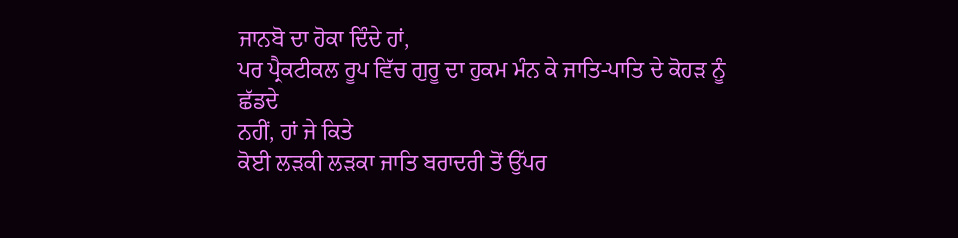ਜਾਨਬੋ ਦਾ ਹੋਕਾ ਦਿੰਦੇ ਹਾਂ,
ਪਰ ਪ੍ਰੈਕਟੀਕਲ ਰੂਪ ਵਿੱਚ ਗੁਰੂ ਦਾ ਹੁਕਮ ਮੰਨ ਕੇ ਜਾਤਿ-ਪਾਤਿ ਦੇ ਕੋਹੜ ਨੂੰ ਛੱਡਦੇ
ਨਹੀਂ, ਹਾਂ ਜੇ ਕਿਤੇ
ਕੋਈ ਲੜਕੀ ਲੜਕਾ ਜਾਤਿ ਬਰਾਦਰੀ ਤੋਂ ਉੱਪਰ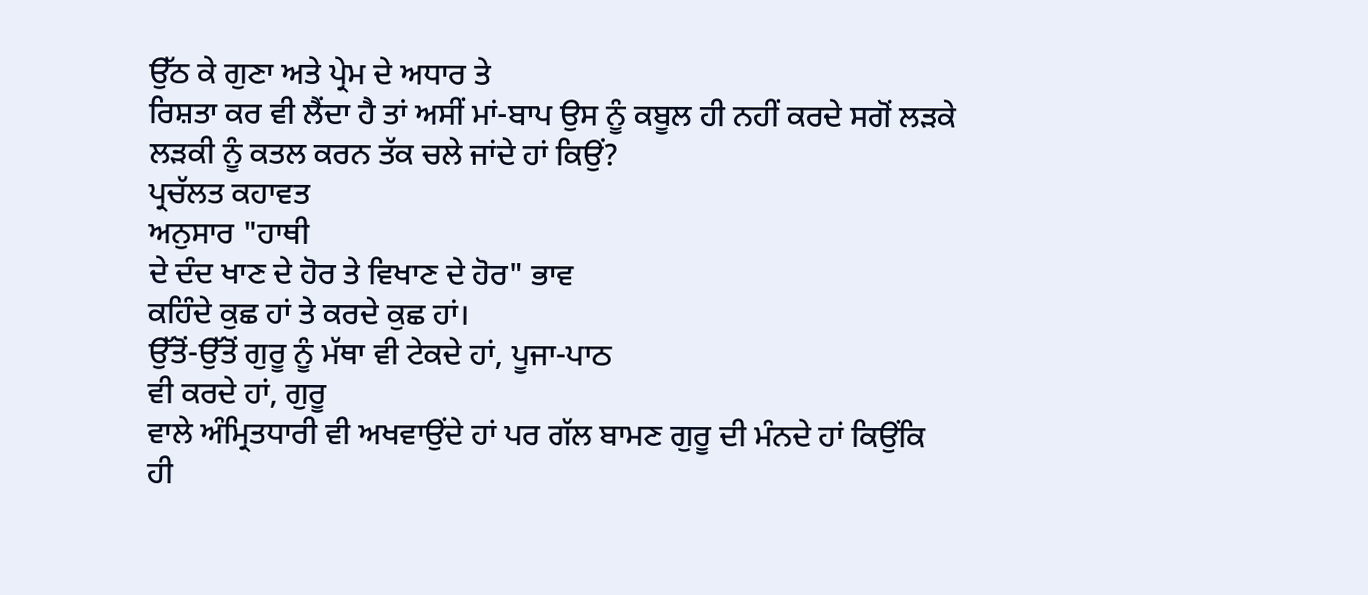ਉੱਠ ਕੇ ਗੁਣਾ ਅਤੇ ਪ੍ਰੇਮ ਦੇ ਅਧਾਰ ਤੇ
ਰਿਸ਼ਤਾ ਕਰ ਵੀ ਲੈਂਦਾ ਹੈ ਤਾਂ ਅਸੀਂ ਮਾਂ-ਬਾਪ ਉਸ ਨੂੰ ਕਬੂਲ ਹੀ ਨਹੀਂ ਕਰਦੇ ਸਗੋਂ ਲੜਕੇ
ਲੜਕੀ ਨੂੰ ਕਤਲ ਕਰਨ ਤੱਕ ਚਲੇ ਜਾਂਦੇ ਹਾਂ ਕਿਉਂ?
ਪ੍ਰਚੱਲਤ ਕਹਾਵਤ
ਅਨੁਸਾਰ "ਹਾਥੀ
ਦੇ ਦੰਦ ਖਾਣ ਦੇ ਹੋਰ ਤੇ ਵਿਖਾਣ ਦੇ ਹੋਰ" ਭਾਵ
ਕਹਿੰਦੇ ਕੁਛ ਹਾਂ ਤੇ ਕਰਦੇ ਕੁਛ ਹਾਂ।
ਉੱਤੋਂ-ਉੱਤੋਂ ਗੁਰੂ ਨੂੰ ਮੱਥਾ ਵੀ ਟੇਕਦੇ ਹਾਂ, ਪੂਜਾ-ਪਾਠ
ਵੀ ਕਰਦੇ ਹਾਂ, ਗੁਰੂ
ਵਾਲੇ ਅੰਮ੍ਰਿਤਧਾਰੀ ਵੀ ਅਖਵਾਉਂਦੇ ਹਾਂ ਪਰ ਗੱਲ ਬਾਮਣ ਗੁਰੂ ਦੀ ਮੰਨਦੇ ਹਾਂ ਕਿਉਂਕਿ
ਹੀ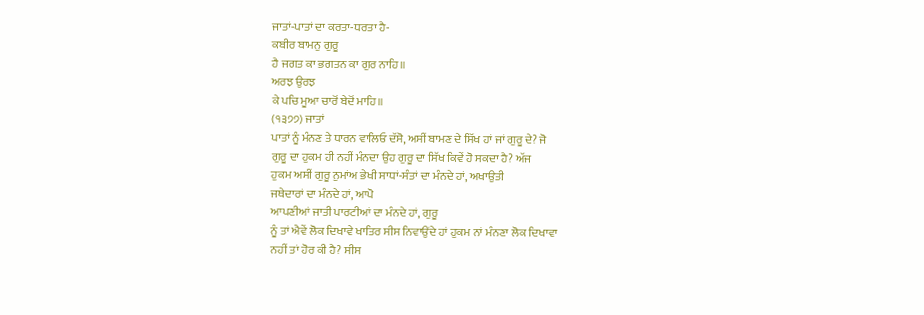ਜਾਤਾਂ-ਪਾਤਾਂ ਦਾ ਕਰਤਾ-ਧਰਤਾ ਹੈ-
ਕਬੀਰ ਬਾਮਨੁ ਗੁਰੂ
ਹੈ ਜਗਤ ਕਾ ਭਗਤਨ ਕਾ ਗੁਰ ਨਾਹਿ॥
ਅਰਝ ਉਰਝ
ਕੇ ਪਚਿ ਮੂਆ ਚਾਰੋਂ ਬੇਦੋਂ ਮਾਹਿ॥
(੧੩੭੭) ਜਾਤਾਂ
ਪਾਤਾਂ ਨੂੰ ਮੰਨਣ ਤੇ ਧਾਰਨ ਵਾਲਿਓ ਦੱਸੋ, ਅਸੀਂ ਬਾਮਣ ਦੇ ਸਿੱਖ ਹਾਂ ਜਾਂ ਗੁਰੂ ਦੇ? ਜੋ
ਗੁਰੂ ਦਾ ਹੁਕਮ ਹੀ ਨਹੀਂ ਮੰਨਦਾ ਉਹ ਗੁਰੂ ਦਾ ਸਿੱਖ ਕਿਵੇਂ ਹੋ ਸਕਦਾ ਹੈ? ਅੱਜ
ਹੁਕਮ ਅਸੀਂ ਗੁਰੂ ਨੁਮਾਂਅ ਭੇਖੀ ਸਾਧਾਂ-ਸੰਤਾਂ ਦਾ ਮੰਨਦੇ ਹਾਂ, ਅਖਾਉਤੀ
ਜਥੇਦਾਰਾਂ ਦਾ ਮੰਨਦੇ ਹਾਂ, ਆਪੋ
ਆਪਣੀਆਂ ਜਾਤੀ ਪਾਰਟੀਆਂ ਦਾ ਮੰਨਦੇ ਹਾਂ, ਗੁਰੂ
ਨੂੰ ਤਾਂ ਐਵੇਂ ਲੋਕ ਦਿਖਾਵੇ ਖਾਤਿਰ ਸੀਸ ਨਿਵਾਉਂਦੇ ਹਾਂ ਹੁਕਮ ਨਾਂ ਮੰਨਣਾ ਲੋਕ ਦਿਖਾਵਾ
ਨਹੀਂ ਤਾਂ ਹੋਰ ਕੀ ਹੈ? ਸੀਸ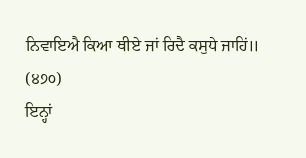ਨਿਵਾਇਐ ਕਿਆ ਥੀਏ ਜਾਂ ਰਿਦੈ ਕਸੁਧੇ ਜਾਹਿਂ॥
(੪੭੦)
ਇਨ੍ਹਾਂ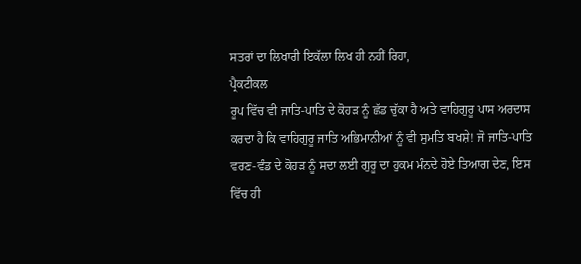ਸਤਰਾਂ ਦਾ ਲਿਖਾਰੀ ਇਕੱਲਾ ਲਿਖ ਹੀ ਨਹੀਂ ਰਿਹਾ,
ਪ੍ਰੈਕਟੀਕਲ
ਰੂਪ ਵਿੱਚ ਵੀ ਜਾਤਿ-ਪਾਤਿ ਦੇ ਕੋਹੜ ਨੂੰ ਛੱਡ ਚੁੱਕਾ ਹੈ ਅਤੇ ਵਾਹਿਗੁਰੂ ਪਾਸ ਅਰਦਾਸ
ਕਰਦਾ ਹੈ ਕਿ ਵਾਹਿਗੁਰੂ ਜਾਤਿ ਅਭਿਮਾਨੀਆਂ ਨੂੰ ਵੀ ਸੁਮਤਿ ਬਖਸ਼ੇ! ਜੋ ਜਾਤਿ-ਪਾਤਿ
ਵਰਣ-ਵੰਡ ਦੇ ਕੋਹੜ ਨੂੰ ਸਦਾ ਲਈ ਗੁਰੂ ਦਾ ਹੁਕਮ ਮੰਨਦੇ ਹੋਏ ਤਿਆਗ ਦੇਣ, ਇਸ
ਵਿੱਚ ਹੀ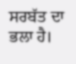ਸਰਬੱਤ ਦਾ ਭਲਾ ਹੈ।